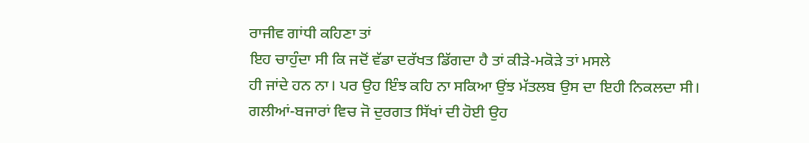ਰਾਜੀਵ ਗਾਂਧੀ ਕਹਿਣਾ ਤਾਂ
ਇਹ ਚਾਹੁੰਦਾ ਸੀ ਕਿ ਜਦੋਂ ਵੱਡਾ ਦਰੱਖਤ ਡਿੱਗਦਾ ਹੈ ਤਾਂ ਕੀੜੇ-ਮਕੋੜੇ ਤਾਂ ਮਸਲੇ
ਹੀ ਜਾਂਦੇ ਹਨ ਨਾ। ਪਰ ਉਹ ਇੰਝ ਕਹਿ ਨਾ ਸਕਿਆ ਉਂਝ ਮੱਤਲਬ ਉਸ ਦਾ ਇਹੀ ਨਿਕਲਦਾ ਸੀ।
ਗਲੀਆਂ-ਬਜਾਰਾਂ ਵਿਚ ਜੋ ਦੁਰਗਤ ਸਿੱਖਾਂ ਦੀ ਹੋਈ ਉਹ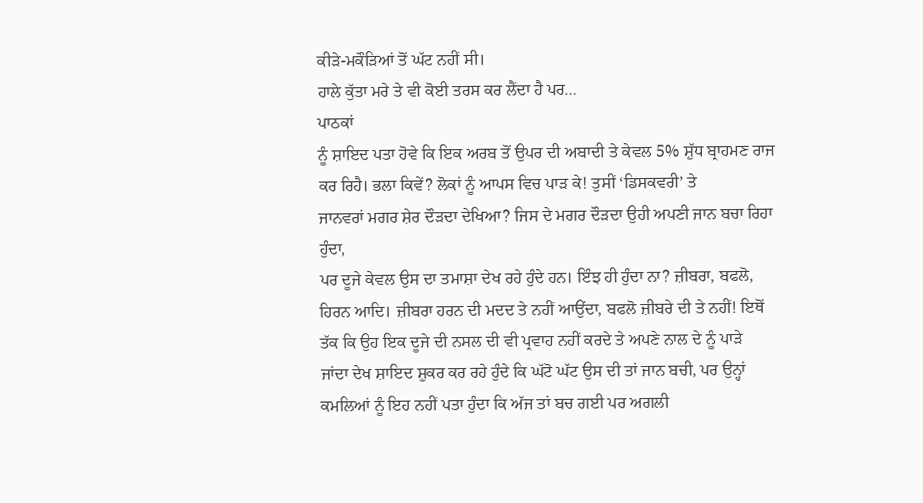ਕੀੜੇ-ਮਕੌੜਿਆਂ ਤੋਂ ਘੱਟ ਨਹੀਂ ਸੀ।
ਹਾਲੇ ਕੁੱਤਾ ਮਰੇ ਤੇ ਵੀ ਕੋਈ ਤਰਸ ਕਰ ਲੈਂਦਾ ਹੈ ਪਰ…
ਪਾਠਕਾਂ
ਨੂੰ ਸ਼ਾਇਦ ਪਤਾ ਹੋਵੇ ਕਿ ਇਕ ਅਰਬ ਤੋਂ ਉਪਰ ਦੀ ਅਬਾਦੀ ਤੇ ਕੇਵਲ 5% ਸ਼ੁੱਧ ਬ੍ਰਾਹਮਣ ਰਾਜ
ਕਰ ਰਿਹੈ। ਭਲਾ ਕਿਵੇਂ? ਲੋਕਾਂ ਨੂੰ ਆਪਸ ਵਿਚ ਪਾੜ ਕੇ! ਤੁਸੀਂ ‘ਡਿਸਕਵਰੀ’ ਤੇ
ਜਾਨਵਰਾਂ ਮਗਰ ਸ਼ੇਰ ਦੌੜਦਾ ਦੇਖਿਆ? ਜਿਸ ਦੇ ਮਗਰ ਦੌੜਦਾ ਉਹੀ ਅਪਣੀ ਜਾਨ ਬਚਾ ਰਿਹਾ ਹੁੰਦਾ,
ਪਰ ਦੂਜੇ ਕੇਵਲ ਉਸ ਦਾ ਤਮਾਸ਼ਾ ਦੇਖ ਰਹੇ ਹੁੰਦੇ ਹਨ। ਇੰਝ ਹੀ ਹੁੰਦਾ ਨਾ? ਜ਼ੀਬਰਾ, ਬਫਲੋ,
ਹਿਰਨ ਆਦਿ। ਜ਼ੀਬਰਾ ਹਰਨ ਦੀ ਮਦਦ ਤੇ ਨਹੀਂ ਆਉਂਦਾ, ਬਫਲੋ ਜ਼ੀਬਰੇ ਦੀ ਤੇ ਨਹੀਂ! ਇਥੋਂ
ਤੱਕ ਕਿ ਉਹ ਇਕ ਦੂਜੇ ਦੀ ਨਸਲ ਦੀ ਵੀ ਪ੍ਰਵਾਹ ਨਹੀਂ ਕਰਦੇ ਤੇ ਅਪਣੇ ਨਾਲ ਦੇ ਨੂੰ ਪਾੜੇ
ਜਾਂਦਾ ਦੇਖ ਸ਼ਾਇਦ ਸ਼ੁਕਰ ਕਰ ਰਹੇ ਹੁੰਦੇ ਕਿ ਘੱਟੋ ਘੱਟ ਉਸ ਦੀ ਤਾਂ ਜਾਨ ਬਚੀ, ਪਰ ਉਨ੍ਹਾਂ
ਕਮਲਿਆਂ ਨੂੰ ਇਹ ਨਹੀਂ ਪਤਾ ਹੁੰਦਾ ਕਿ ਅੱਜ ਤਾਂ ਬਚ ਗਈ ਪਰ ਅਗਲੀ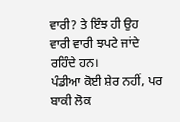ਵਾਰੀ? ਤੇ ਇੰਝ ਹੀ ਉਹ
ਵਾਰੀ ਵਾਰੀ ਝਪਟੇ ਜਾਂਦੇ ਰਹਿੰਦੇ ਹਨ।
ਪੰਡੀਆ ਕੋਈ ਸ਼ੇਰ ਨਹੀਂ, ਪਰ ਬਾਕੀ ਲੋਕ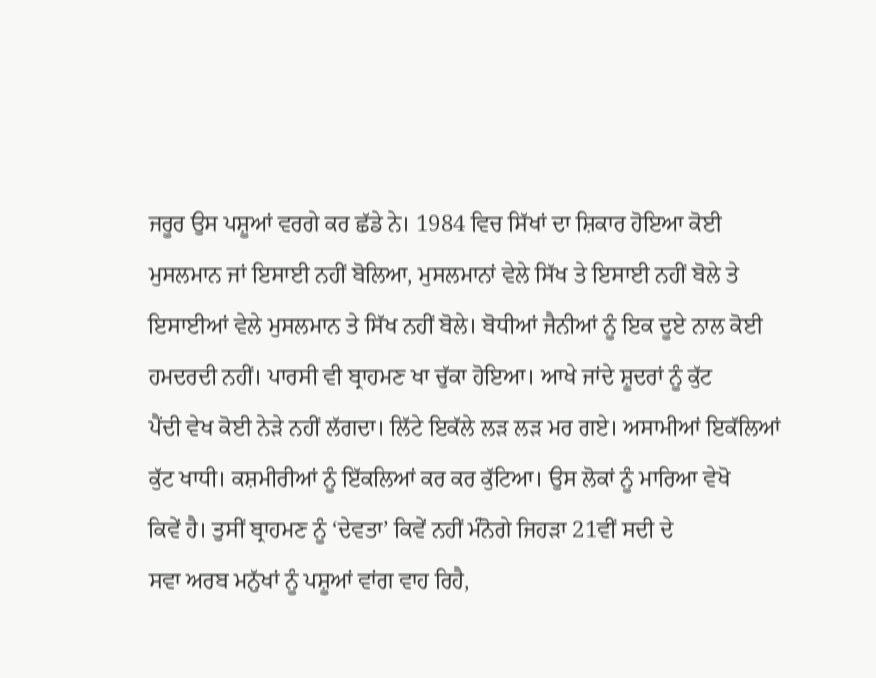ਜਰੂਰ ਉਸ ਪਸ਼ੂਆਂ ਵਰਗੇ ਕਰ ਛੱਡੇ ਨੇ। 1984 ਵਿਚ ਸਿੱਖਾਂ ਦਾ ਸ਼ਿਕਾਰ ਹੋਇਆ ਕੋਈ
ਮੁਸਲਮਾਨ ਜਾਂ ਇਸਾਈ ਨਹੀਂ ਬੋਲਿਆ, ਮੁਸਲਮਾਨਾਂ ਵੇਲੇ ਸਿੱਖ ਤੇ ਇਸਾਈ ਨਹੀਂ ਬੋਲੇ ਤੇ
ਇਸਾਈਆਂ ਵੇਲੇ ਮੁਸਲਮਾਨ ਤੇ ਸਿੱਖ ਨਹੀਂ ਬੋਲੇ। ਬੋਧੀਆਂ ਜੈਨੀਆਂ ਨੂੰ ਇਕ ਦੂਏ ਨਾਲ ਕੋਈ
ਹਮਦਰਦੀ ਨਹੀਂ। ਪਾਰਸੀ ਵੀ ਬ੍ਰਾਹਮਣ ਖਾ ਚੁੱਕਾ ਹੋਇਆ। ਆਖੇ ਜਾਂਦੇ ਸ਼ੂਦਰਾਂ ਨੂੰ ਕੁੱਟ
ਪੈਂਦੀ ਵੇਖ ਕੋਈ ਨੇੜੇ ਨਹੀਂ ਲੱਗਦਾ। ਲਿੱਟੇ ਇਕੱਲੇ ਲੜ ਲੜ ਮਰ ਗਏ। ਅਸਾਮੀਆਂ ਇਕੱਲਿਆਂ
ਕੁੱਟ ਖਾਧੀ। ਕਸ਼ਮੀਰੀਆਂ ਨੂੰ ਇੱਕਲਿਆਂ ਕਰ ਕਰ ਕੁੱਟਿਆ। ਉਸ ਲੋਕਾਂ ਨੂੰ ਮਾਰਿਆ ਵੇਖੋ
ਕਿਵੇਂ ਹੈ। ਤੁਸੀਂ ਬ੍ਰਾਹਮਣ ਨੂੰ ‘ਦੇਵਤਾ’ ਕਿਵੇਂ ਨਹੀਂ ਮੰਨੋਗੇ ਜਿਹੜਾ 21ਵੀਂ ਸਦੀ ਦੇ
ਸਵਾ ਅਰਬ ਮਨੁੱਖਾਂ ਨੂੰ ਪਸ਼ੂਆਂ ਵਾਂਗ ਵਾਹ ਰਿਹੈ,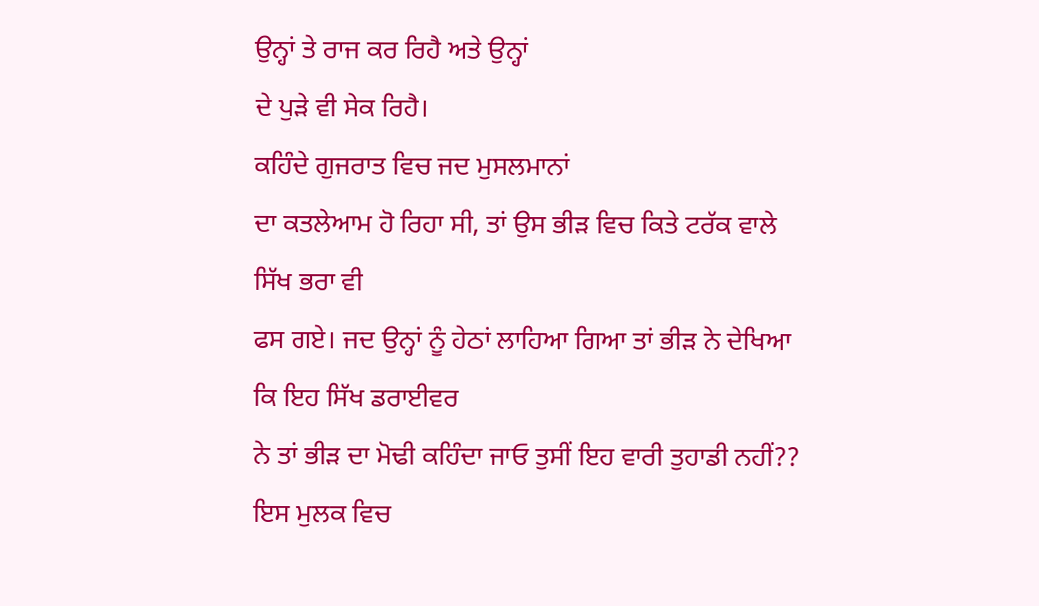ਉਨ੍ਹਾਂ ਤੇ ਰਾਜ ਕਰ ਰਿਹੈ ਅਤੇ ਉਨ੍ਹਾਂ
ਦੇ ਪੁੜੇ ਵੀ ਸੇਕ ਰਿਹੈ।
ਕਹਿੰਦੇ ਗੁਜਰਾਤ ਵਿਚ ਜਦ ਮੁਸਲਮਾਨਾਂ
ਦਾ ਕਤਲੇਆਮ ਹੋ ਰਿਹਾ ਸੀ, ਤਾਂ ਉਸ ਭੀੜ ਵਿਚ ਕਿਤੇ ਟਰੱਕ ਵਾਲੇ ਸਿੱਖ ਭਰਾ ਵੀ
ਫਸ ਗਏ। ਜਦ ਉਨ੍ਹਾਂ ਨੂੰ ਹੇਠਾਂ ਲਾਹਿਆ ਗਿਆ ਤਾਂ ਭੀੜ ਨੇ ਦੇਖਿਆ ਕਿ ਇਹ ਸਿੱਖ ਡਰਾਈਵਰ
ਨੇ ਤਾਂ ਭੀੜ ਦਾ ਮੋਢੀ ਕਹਿੰਦਾ ਜਾਓ ਤੁਸੀਂ ਇਹ ਵਾਰੀ ਤੁਹਾਡੀ ਨਹੀਂ??
ਇਸ ਮੁਲਕ ਵਿਚ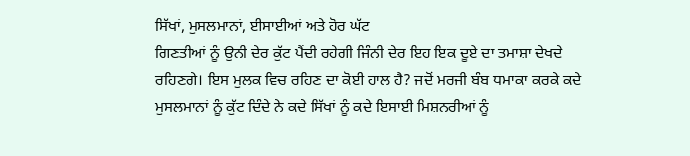ਸਿੱਖਾਂ, ਮੁਸਲਮਾਨਾਂ, ਈਸਾਈਆਂ ਅਤੇ ਹੋਰ ਘੱਟ
ਗਿਣਤੀਆਂ ਨੂੰ ਉਨੀ ਦੇਰ ਕੁੱਟ ਪੈਂਦੀ ਰਹੇਗੀ ਜਿੰਨੀ ਦੇਰ ਇਹ ਇਕ ਦੂਏ ਦਾ ਤਮਾਸ਼ਾ ਦੇਖਦੇ
ਰਹਿਣਗੇ। ਇਸ ਮੁਲਕ ਵਿਚ ਰਹਿਣ ਦਾ ਕੋਈ ਹਾਲ ਹੈ? ਜਦੋਂ ਮਰਜੀ ਬੰਬ ਧਮਾਕਾ ਕਰਕੇ ਕਦੇ
ਮੁਸਲਮਾਨਾਂ ਨੂੰ ਕੁੱਟ ਦਿੰਦੇ ਨੇ ਕਦੇ ਸਿੱਖਾਂ ਨੂੰ ਕਦੇ ਇਸਾਈ ਮਿਸ਼ਨਰੀਆਂ ਨੂੰ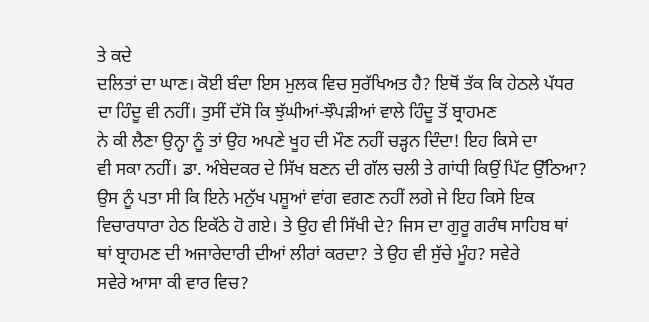ਤੇ ਕਦੇ
ਦਲਿਤਾਂ ਦਾ ਘਾਣ। ਕੋਈ ਬੰਦਾ ਇਸ ਮੁਲਕ ਵਿਚ ਸੁਰੱਖਿਅਤ ਹੈ? ਇਥੋਂ ਤੱਕ ਕਿ ਹੇਠਲੇ ਪੱਧਰ
ਦਾ ਹਿੰਦੂ ਵੀ ਨਹੀਂ। ਤੁਸੀਂ ਦੱਸੋ ਕਿ ਝੁੱਘੀਆਂ-ਝੌਪੜੀਆਂ ਵਾਲੇ ਹਿੰਦੂ ਤੋਂ ਬ੍ਰਾਹਮਣ
ਨੇ ਕੀ ਲੈਣਾ ਉਨ੍ਹਾ ਨੂੰ ਤਾਂ ਉਹ ਅਪਣੇ ਖੂਹ ਦੀ ਮੌਣ ਨਹੀਂ ਚੜ੍ਹਨ ਦਿੰਦਾ! ਇਹ ਕਿਸੇ ਦਾ
ਵੀ ਸਕਾ ਨਹੀਂ। ਡਾ. ਅੰਬੇਦਕਰ ਦੇ ਸਿੱਖ ਬਣਨ ਦੀ ਗੱਲ ਚਲੀ ਤੇ ਗਾਂਧੀ ਕਿਉਂ ਪਿੱਟ ਉੱਠਿਆ?
ਉਸ ਨੂੰ ਪਤਾ ਸੀ ਕਿ ਇਨੇ ਮਨੁੱਖ ਪਸ਼ੂਆਂ ਵਾਂਗ ਵਗਣ ਨਹੀਂ ਲਗੇ ਜੇ ਇਹ ਕਿਸੇ ਇਕ
ਵਿਚਾਰਧਾਰਾ ਹੇਠ ਇਕੱਠੇ ਹੋ ਗਏ। ਤੇ ਉਹ ਵੀ ਸਿੱਖੀ ਦੇ? ਜਿਸ ਦਾ ਗੁਰੂ ਗਰੰਥ ਸਾਹਿਬ ਥਾਂ
ਥਾਂ ਬ੍ਰਾਹਮਣ ਦੀ ਅਜਾਰੇਦਾਰੀ ਦੀਆਂ ਲੀਰਾਂ ਕਰਦਾ? ਤੇ ਉਹ ਵੀ ਸੁੱਚੇ ਮੂੰਹ? ਸਵੇਰੇ
ਸਵੇਰੇ ਆਸਾ ਕੀ ਵਾਰ ਵਿਚ?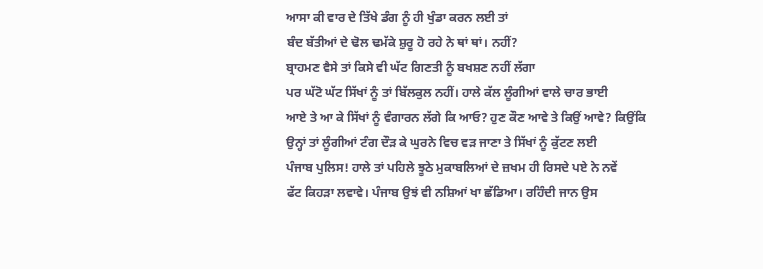ਆਸਾ ਕੀ ਵਾਰ ਦੇ ਤਿੱਖੇ ਡੰਗ ਨੂੰ ਹੀ ਖੁੰਡਾ ਕਰਨ ਲਈ ਤਾਂ
ਬੰਦ ਬੱਤੀਆਂ ਦੇ ਢੋਲ ਢਮੱਕੇ ਸ਼ੁਰੂ ਹੋ ਰਹੇ ਨੇ ਥਾਂ ਥਾਂ। ਨਹੀਂ?
ਬ੍ਰਾਹਮਣ ਵੈਸੇ ਤਾਂ ਕਿਸੇ ਵੀ ਘੱਟ ਗਿਣਤੀ ਨੂੰ ਬਖਸ਼ਣ ਨਹੀਂ ਲੱਗਾ
ਪਰ ਘੱਟੋ ਘੱਟ ਸਿੱਖਾਂ ਨੂੰ ਤਾਂ ਬਿੱਲਕੁਲ ਨਹੀਂ। ਹਾਲੇ ਕੱਲ ਲੂੰਗੀਆਂ ਵਾਲੇ ਚਾਰ ਭਾਈ
ਆਏ ਤੇ ਆ ਕੇ ਸਿੱਖਾਂ ਨੂੰ ਵੰਗਾਰਨ ਲੱਗੇ ਕਿ ਆਓ? ਹੁਣ ਕੌਣ ਆਵੇ ਤੇ ਕਿਉਂ ਆਵੇ? ਕਿਉਂਕਿ
ਉਨ੍ਹਾਂ ਤਾਂ ਲੂੰਗੀਆਂ ਟੰਗ ਦੌੜ ਕੇ ਘੁਰਨੇ ਵਿਚ ਵੜ ਜਾਣਾ ਤੇ ਸਿੱਖਾਂ ਨੂੰ ਕੁੱਟਣ ਲਈ
ਪੰਜਾਬ ਪੁਲਿਸ! ਹਾਲੇ ਤਾਂ ਪਹਿਲੇ ਝੂਠੇ ਮੁਕਾਬਲਿਆਂ ਦੇ ਜ਼ਖਮ ਹੀ ਰਿਸਦੇ ਪਏ ਨੇ ਨਵੇਂ
ਫੱਟ ਕਿਹੜਾ ਲਵਾਵੇ। ਪੰਜਾਬ ਉਝਂ ਵੀ ਨਸ਼ਿਆਂ ਖਾ ਛੱਡਿਆ। ਰਹਿੰਦੀ ਜਾਨ ਉਸ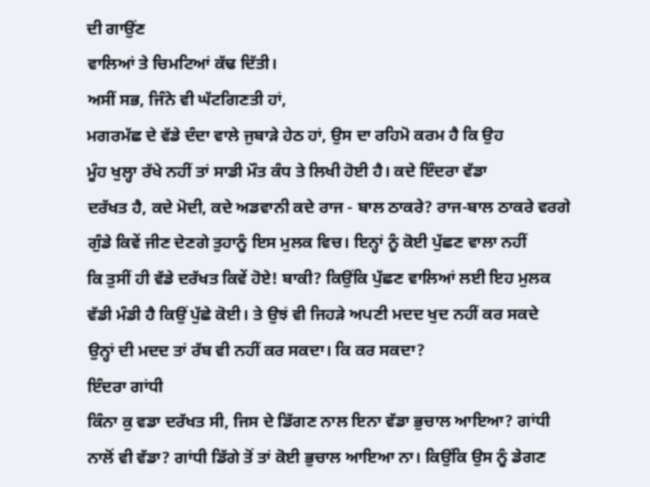ਦੀ ਗਾਉਂਣ
ਵਾਲਿਆਂ ਤੇ ਚਿਮਟਿਆਂ ਕੱਢ ਦਿੱਤੀ।
ਅਸੀਂ ਸਭ, ਜਿੰਨੇ ਵੀ ਘੱਟਗਿਣਤੀ ਹਾਂ,
ਮਗਰਮੱਛ ਦੇ ਵੱਡੇ ਦੰਦਾ ਵਾਲੇ ਜੁਬਾੜੇ ਹੇਠ ਹਾਂ, ਉਸ ਦਾ ਰਹਿਮੋ ਕਰਮ ਹੈ ਕਿ ਉਹ
ਮੂੰਹ ਖੁਲ੍ਹਾ ਰੱਖੇ ਨਹੀਂ ਤਾਂ ਸਾਡੀ ਮੌਤ ਕੰਧ ਤੇ ਲਿਖੀ ਹੋਈ ਹੈ। ਕਦੇ ਇੰਦਰਾ ਵੱਡਾ
ਦਰੱਖਤ ਹੈ, ਕਦੇ ਮੋਦੀ, ਕਦੇ ਅਡਵਾਨੀ ਕਦੇ ਰਾਜ - ਬਾਲ ਠਾਕਰੇ? ਰਾਜ-ਬਾਲ ਠਾਕਰੇ ਵਰਗੇ
ਗੁੰਡੇ ਕਿਵੇਂ ਜੀਣ ਦੇਣਗੇ ਤੁਹਾਨੂੰ ਇਸ ਮੁਲਕ ਵਿਚ। ਇਨ੍ਹਾਂ ਨੂੰ ਕੋਈ ਪੁੱਛਣ ਵਾਲਾ ਨਹੀਂ
ਕਿ ਤੁਸੀਂ ਹੀ ਵੱਡੇ ਦਰੱਖਤ ਕਿਵੇਂ ਹੋਏ! ਬਾਕੀ? ਕਿਉਂਕਿ ਪੁੱਛਣ ਵਾਲਿਆਂ ਲਈ ਇਹ ਮੁਲਕ
ਵੱਡੀ ਮੰਡੀ ਹੈ ਕਿਉਂ ਪੁੱਛੇ ਕੋਈ। ਤੇ ਉਝਂ ਵੀ ਜਿਹੜੇ ਅਪਣੀ ਮਦਦ ਖੁਦ ਨਹੀਂ ਕਰ ਸਕਦੇ
ਉਨ੍ਹਾਂ ਦੀ ਮਦਦ ਤਾਂ ਰੱਬ ਵੀ ਨਹੀਂ ਕਰ ਸਕਦਾ। ਕਿ ਕਰ ਸਕਦਾ?
ਇੰਦਰਾ ਗਾਂਧੀ
ਕਿੰਨਾ ਕੁ ਵਡਾ ਦਰੱਖਤ ਸੀ, ਜਿਸ ਦੇ ਡਿੱਗਣ ਨਾਲ ਇਨਾ ਵੱਡਾ ਭੁਚਾਲ ਆਇਆ? ਗਾਂਧੀ
ਨਾਲੋਂ ਵੀ ਵੱਡਾ? ਗਾਂਧੀ ਡਿੱਗੇ ਤੋਂ ਤਾਂ ਕੋਈ ਭੁਚਾਲ ਆਇਆ ਨਾ। ਕਿਉਂਕਿ ਉਸ ਨੂੰ ਡੇਗਣ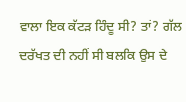ਵਾਲਾ ਇਕ ਕੱਟੜ ਹਿੰਦੂ ਸੀ? ਤਾਂ? ਗੱਲ ਦਰੱਖਤ ਦੀ ਨਹੀਂ ਸੀ ਬਲਕਿ ਉਸ ਦੇ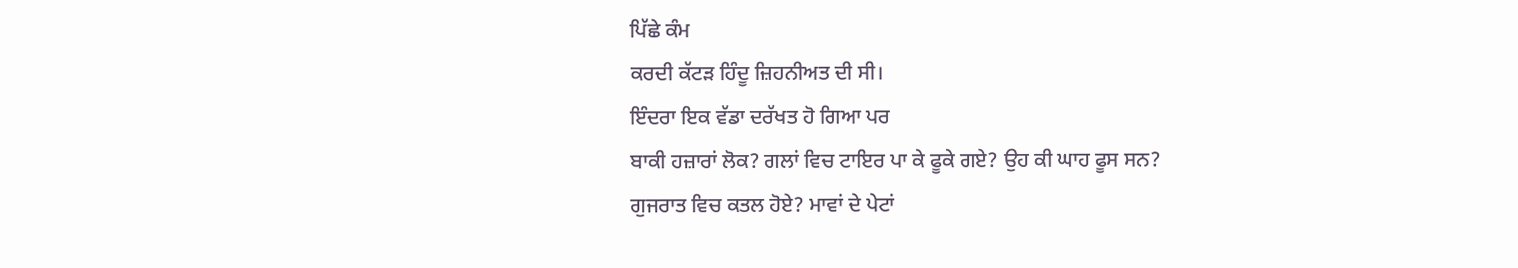ਪਿੱਛੇ ਕੰਮ
ਕਰਦੀ ਕੱਟੜ ਹਿੰਦੂ ਜ਼ਿਹਨੀਅਤ ਦੀ ਸੀ।
ਇੰਦਰਾ ਇਕ ਵੱਡਾ ਦਰੱਖਤ ਹੋ ਗਿਆ ਪਰ
ਬਾਕੀ ਹਜ਼ਾਰਾਂ ਲੋਕ? ਗਲਾਂ ਵਿਚ ਟਾਇਰ ਪਾ ਕੇ ਫੂਕੇ ਗਏ? ਉਹ ਕੀ ਘਾਹ ਫੂਸ ਸਨ?
ਗੁਜਰਾਤ ਵਿਚ ਕਤਲ ਹੋਏ? ਮਾਵਾਂ ਦੇ ਪੇਟਾਂ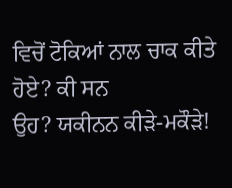ਵਿਚੋਂ ਟੋਕਿਆਂ ਨਾਲ ਚਾਕ ਕੀਤੇ ਹੋਏ? ਕੀ ਸਨ
ਉਹ? ਯਕੀਨਨ ਕੀੜੇ-ਮਕੌੜੇ!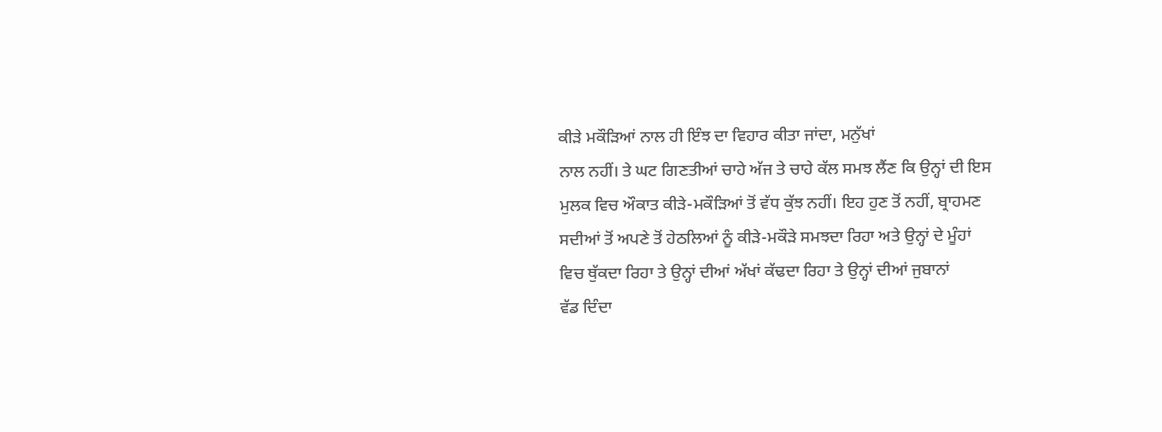ਕੀੜੇ ਮਕੌੜਿਆਂ ਨਾਲ ਹੀ ਇੰਝ ਦਾ ਵਿਹਾਰ ਕੀਤਾ ਜਾਂਦਾ, ਮਨੁੱਖਾਂ
ਨਾਲ ਨਹੀਂ। ਤੇ ਘਟ ਗਿਣਤੀਆਂ ਚਾਹੇ ਅੱਜ ਤੇ ਚਾਹੇ ਕੱਲ ਸਮਝ ਲੈਂਣ ਕਿ ਉਨ੍ਹਾਂ ਦੀ ਇਸ
ਮੁਲਕ ਵਿਚ ਔਕਾਤ ਕੀੜੇ-ਮਕੌੜਿਆਂ ਤੋਂ ਵੱਧ ਕੁੱਝ ਨਹੀਂ। ਇਹ ਹੁਣ ਤੋਂ ਨਹੀਂ, ਬ੍ਰਾਹਮਣ
ਸਦੀਆਂ ਤੋਂ ਅਪਣੇ ਤੋਂ ਹੇਠਲਿਆਂ ਨੂੰ ਕੀੜੇ-ਮਕੌੜੇ ਸਮਝਦਾ ਰਿਹਾ ਅਤੇ ਉਨ੍ਹਾਂ ਦੇ ਮੂੰਹਾਂ
ਵਿਚ ਥੁੱਕਦਾ ਰਿਹਾ ਤੇ ਉਨ੍ਹਾਂ ਦੀਆਂ ਅੱਖਾਂ ਕੱਢਦਾ ਰਿਹਾ ਤੇ ਉਨ੍ਹਾਂ ਦੀਆਂ ਜੁਬਾਨਾਂ
ਵੱਡ ਦਿੰਦਾ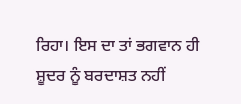ਰਿਹਾ। ਇਸ ਦਾ ਤਾਂ ਭਗਵਾਨ ਹੀ ਸ਼ੂਦਰ ਨੂੰ ਬਰਦਾਸ਼ਤ ਨਹੀਂ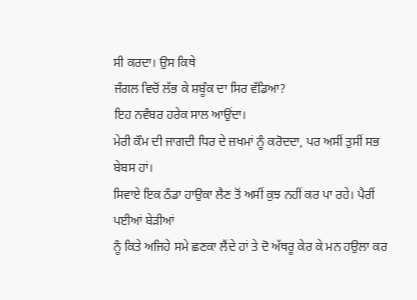ਸੀ ਕਰਦਾ। ਉਸ ਕਿਥੇ
ਜੰਗਲ ਵਿਚੋਂ ਲੱਭ ਕੇ ਸ਼ਬੂੰਕ ਦਾ ਸਿਰ ਵੱਡਿਆ?
ਇਹ ਨਵੰਬਰ ਹਰੇਕ ਸਾਲ ਆਉਂਦਾ।
ਮੇਰੀ ਕੌਮ ਦੀ ਜਾਗਦੀ ਧਿਰ ਦੇ ਜ਼ਖਮਾਂ ਨੂੰ ਕਰੋਦਦਾ, ਪਰ ਅਸੀਂ ਤੁਸੀਂ ਸਭ ਬੇਬਸ ਹਾਂ।
ਸਿਵਾਏ ਇਕ ਠੰਡਾ ਹਾਉਕਾ ਲੈਣ ਤੋਂ ਅਸੀਂ ਕੁਝ ਨਹੀਂ ਕਰ ਪਾ ਰਹੇ। ਪੈਰੀਂ ਪਈਆਂ ਬੇੜੀਆਂ
ਨੂੰ ਕਿਤੇ ਅਜਿਹੇ ਸਮੇ ਛਣਕਾ ਲੈਂਦੇ ਹਾਂ ਤੇ ਦੋ ਅੱਥਰੂ ਕੇਰ ਕੇ ਮਨ ਹਉਲਾ ਕਰ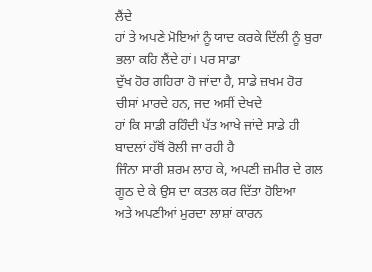ਲੈਂਦੇ
ਹਾਂ ਤੇ ਅਪਣੇ ਮੋਇਆਂ ਨੂੰ ਯਾਦ ਕਰਕੇ ਦਿੱਲੀ ਨੂੰ ਬੁਰਾ ਭਲਾ ਕਹਿ ਲੈਂਦੇ ਹਾਂ। ਪਰ ਸਾਡਾ
ਦੁੱਖ ਹੋਰ ਗਹਿਰਾ ਹੋ ਜਾਂਦਾ ਹੈ, ਸਾਡੇ ਜ਼ਖਮ ਹੋਰ ਚੀਸਾਂ ਮਾਰਦੇ ਹਨ, ਜਦ ਅਸੀਂ ਦੇਖਦੇ
ਹਾਂ ਕਿ ਸਾਡੀ ਰਹਿੰਦੀ ਪੱਤ ਆਖੇ ਜਾਂਦੇ ਸਾਡੇ ਹੀ ਬਾਦਲਾਂ ਹੱਥੋਂ ਰੋਲੀ ਜਾ ਰਹੀ ਹੈ
ਜਿੰਨਾ ਸਾਰੀ ਸ਼ਰਮ ਲਾਹ ਕੇ, ਅਪਣੀ ਜ਼ਮੀਰ ਦੇ ਗਲ ਗੂਠ ਦੇ ਕੇ ਉਸ ਦਾ ਕਤਲ ਕਰ ਦਿੱਤਾ ਹੋਇਆ
ਅਤੇ ਅਪਣੀਆਂ ਮੁਰਦਾ ਲਾਸ਼ਾਂ ਕਾਰਨ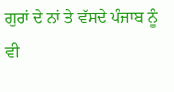ਗੁਰਾਂ ਦੇ ਨਾਂ ਤੇ ਵੱਸਦੇ ਪੰਜਾਬ ਨੂੰ ਵੀ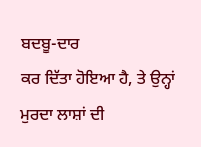ਬਦਬੂ-ਦਾਰ
ਕਰ ਦਿੱਤਾ ਹੋਇਆ ਹੈ, ਤੇ ਉਨ੍ਹਾਂ ਮੁਰਦਾ ਲਾਸ਼ਾਂ ਦੀ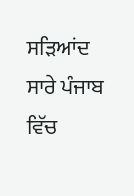ਸੜਿਆਂਦ ਸਾਰੇ ਪੰਜਾਬ ਵਿੱਚ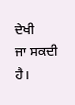ਦੇਖੀ
ਜਾ ਸਕਦੀ ਹੈ।